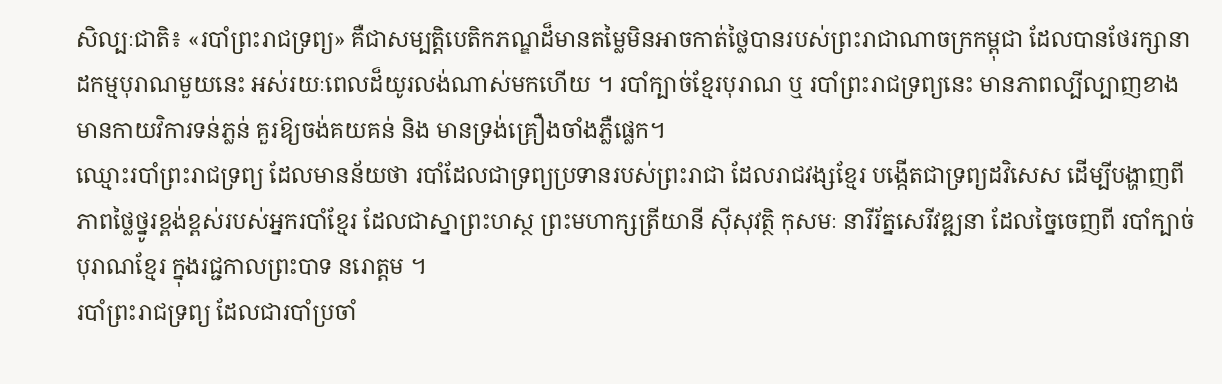សិល្បៈជាតិ៖ «របាំព្រះរាជទ្រព្យ» គឺជាសម្បត្តិបេតិកភណ្ឌដ៏មានតម្លៃមិនអាចកាត់ថ្លៃបានរបស់ព្រះរាជាណាចក្រកម្ពុជា ដែលបានថែរក្សានាដកម្មបុរាណមួយនេះ អស់រយៈពេលដ៏យូរលង់ណាស់មកហើយ ។ របាំក្បាច់ខ្មែរបុរាណ ឬ របាំព្រះរាជទ្រព្យនេះ មានភាពល្បីល្បាញខាងមានកាយវិការទន់ភ្លន់ គួរឱ្យចង់គយគន់ និង មានទ្រង់គ្រឿងចាំងភ្លឺផ្លេក។
ឈ្មោះរបាំព្រះរាជទ្រព្យ ដែលមានន័យថា របាំដែលជាទ្រព្យប្រទានរបស់ព្រះរាជា ដែលរាជវង្សខ្មែរ បង្កើតជាទ្រព្យដវិសេស ដើម្បីបង្ហាញពីភាពថ្លៃថ្នូរខ្ពង់ខ្ពស់របស់អ្នករបាំខ្មែរ ដែលជាស្នាព្រះហស្ថ ព្រះមហាក្សត្រីយានី ស៊ីសុវត្ថិ កុសមៈ នារីរ័ត្នសេរីវឌ្ឍនា ដែលច្នៃចេញពី របាំក្បាច់បុរាណខ្មែរ ក្នុងរជ្ជកាលព្រះបាទ នរោត្តម ។
របាំព្រះរាជទ្រព្យ ដែលជារបាំប្រចាំ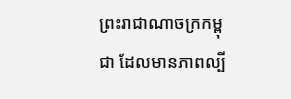ព្រះរាជាណាចក្រកម្ពុជា ដែលមានភាពល្បី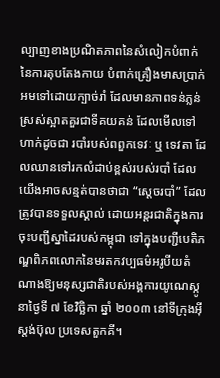ល្បាញខាងប្រណិតភាពនៃសំលៀកបំពាក់ នៃការតុបតែងកាយ បំពាក់គ្រឿងមាសប្រាក់ អមទៅដោយក្បាច់រាំ ដែលមានភាពទន់ភ្លន់ ស្រស់ស្អាតគួរជាទីគយគន់ ដែលមើលទៅហាក់ដូចជា របាំរបស់ពពួកទេវៈ ឬ ទេវតា ដែលឈានទៅរកលំដាប់ខ្ពស់របស់របាំ ដែលយើងអាចសន្មត់បានថាជា “ស្ដេចរបាំ” ដែលត្រូវបានទទួលស្គាល់ ដោយអន្តរជាតិក្នុងការចុះបញ្ជីស្នាដៃរបស់កម្ពុជា ទៅក្នុងបញ្ជីបេតិភណ្ឌពិភពលោកនៃមរតកវប្បធម៌អរូបីយតំណាងឱ្យមនុស្សជាតិរបស់អង្គការយូណេស្កូ នាថ្ងៃទី ៧ ខែវិច្ឆិកា ឆ្នាំ ២០០៣ នៅទីក្រុងអ៊ីស្តង់ប៊ុល ប្រទេសតួកគី។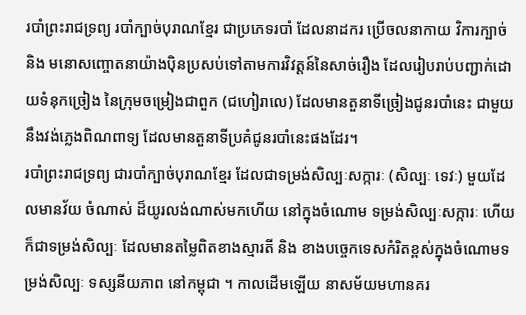របាំព្រះរាជទ្រព្យ របាំក្បាច់បុរាណខ្មែរ ជាប្រភេទរបាំ ដែលនាដករ ប្រើចលនាកាយ វិការក្បាច់ និង មនោសញ្ចោតនាយ៉ាងប៉ិនប្រសប់ទៅតាមការវិវត្តន៍នៃសាច់រឿង ដែលរៀបរាប់បញ្ជាក់ដោយទំនុកច្រៀង នៃក្រុមចម្រៀងជាពួក (ជហៀរាលេ) ដែលមានតួនាទីច្រៀងជូនរបាំនេះ ជាមួយនឹងវង់ភ្លេងពិណពាទ្យ ដែលមានតួនាទីប្រគំជូនរបាំនេះផងដែរ។
របាំព្រះរាជទ្រព្យ ជារបាំក្បាច់បុរាណខ្មែរ ដែលជាទម្រង់សិល្បៈសក្ការៈ (សិល្បៈ ទេវៈ) មួយដែលមានវ័យ ចំណាស់ ដ៏យូរលង់ណាស់មកហើយ នៅក្នុងចំណោម ទម្រង់សិល្បៈសក្ការៈ ហើយក៏ជាទម្រង់សិល្បៈ ដែលមានតម្លៃពិតខាងស្មារតី និង ខាងបច្ចេកទេសកំរិតខ្ពស់ក្នុងចំណោមទម្រង់សិល្បៈ ទស្សនីយភាព នៅកម្ពុជា ។ កាលដើមឡើយ នាសម័យមហានគរ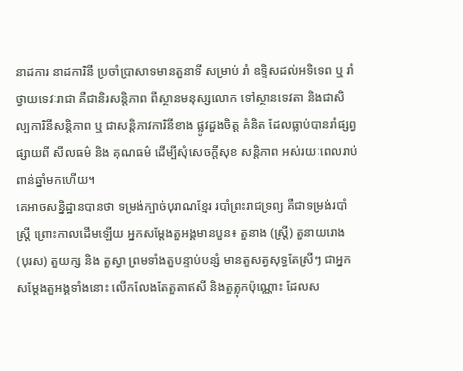នាដការ នាដការិនី ប្រចាំប្រាសាទមានតួនាទី សម្រាប់ រាំ ឧទ្ទិសដល់អទិទេព ឬ រាំថ្វាយទេវៈរាជា គឺជានិរសន្តិភាព ពីស្ថានមនុស្សលោក ទៅស្ថានទេវតា និងជាសិល្បការិនីសន្តិភាព ឬ ជាសន្តិភាវការិនីខាង ផ្លូវដួងចិត្ត គំនិត ដែលធ្លាប់បានរាំផ្សព្វផ្សាយពី សីលធម៌ និង គុណធម៌ ដើម្បីសុំសេចក្តីសុខ សន្តិភាព អស់រយៈពេលរាប់ពាន់ឆ្នាំមកហើយ។
គេអាចសន្និដ្ឋានបានថា ទម្រង់ក្បាច់បុរាណខ្មែរ របាំព្រះរាជទ្រព្យ គឺជាទម្រង់របាំស្ត្រី ព្រោះកាលដើមឡើយ អ្នកសម្តែងតួអង្គមានបួន៖ តួនាង (ស្ត្រី) តួនាយរោង (បុរស) តួយក្ស និង តួស្វា ព្រមទាំងតួបន្ទាប់បន្សំ មានតួសត្វសុទ្ធតែស្រីៗ ជាអ្នកសម្តែងតួអង្គទាំងនោះ លើកលែងតែតួតាឥសី និងតួត្លុកប៉ុណ្ណោះ ដែលស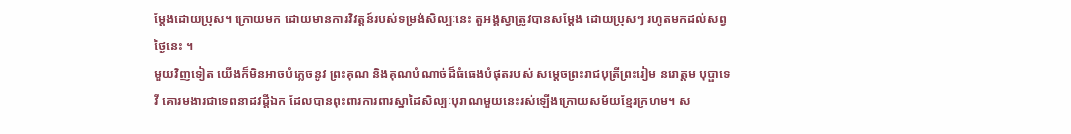ម្តែងដោយប្រុស។ ក្រោយមក ដោយមានការវិវត្តន៍របស់ទម្រង់សិល្បៈនេះ តួអង្គស្វាត្រូវបានសម្តែង ដោយប្រុសៗ រហូតមកដល់សព្វថ្ងៃនេះ ។
មួយវិញទៀត យើងក៏មិនអាចបំភ្លេចនូវ ព្រះគុណ និងគុណបំណាច់ដ៏ធំធេងបំផុតរបស់ សម្ដេចព្រះរាជបុត្រីព្រះរៀម នរោត្តម បុប្ផាទេវី គោរមងារជាទេពនាដវដ្ដីឯក ដែលបានពុះពារការពារស្នាដៃសិល្បៈបុរាណមួយនេះរស់ឡើងក្រោយសម័យខ្មែរក្រហម។ ស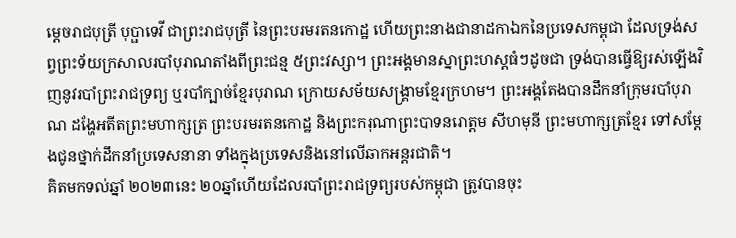ម្ដេចរាជបុត្រី បុប្ផាទេវី ជាព្រះរាជបុត្រី នៃព្រះបរមរតនកោដ្ឋ ហើយព្រះនាងជានាដកាឯកនៃប្រទេសកម្ពុជា ដែលទ្រង់សព្វព្រះទ័យក្រសាលរបាំបុរាណតាំងពីព្រះជន្ម ៥ព្រះវស្សា។ ព្រះអង្គមានស្នាព្រះហស្តធំៗដូចជា ទ្រង់បានធ្វើឱ្យរស់ឡើងវិញនូវរបាំព្រះរាជទ្រព្យ ឬរបាំក្បាច់ខ្មែរបុរាណ ក្រោយសម័យសង្គ្រាមខ្មែរក្រហម។ ព្រះអង្គតែងបានដឹកនាំក្រុមរបាំបុរាណ ដង្ហែអតីតព្រះមហាក្សត្រ ព្រះបរមរតនកោដ្ឋ និងព្រះករុណាព្រះបាទនរោត្តម សីហមុនី ព្រះមហាក្សត្រខ្មែរ ទៅសម្ដែងជូនថ្នាក់ដឹកនាំប្រទេសនានា ទាំងក្នុងប្រទេសនិងនៅលើឆាកអន្តរជាតិ។
គិតមកទល់ឆ្នាំ ២០២៣នេះ ២០ឆ្នាំហើយដែលរបាំព្រះរាជទ្រព្យរបស់កម្ពុជា ត្រូវបានចុះ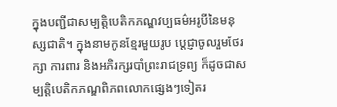ក្នុងបញ្ជីជាសម្បត្តិបេតិកភណ្ឌវប្បធម៌អរូបីនៃមនុស្សជាតិ។ ក្នុងនាមកូនខ្មែរមួយរូប ប្តេជ្ញាចូលរួមថែរក្សា ការពារ និងអភិរក្សរបាំព្រះរាជទ្រព្យ ក៏ដូចជាសម្បត្តិបេតិកភណ្ឌពិភពលោកផ្សេងៗទៀតរ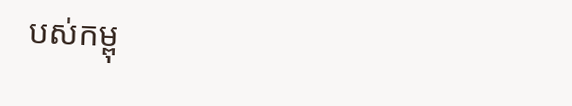បស់កម្ពុ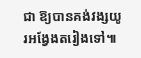ជា ឱ្យបានគង់វង្សយូរអង្វែងតរៀងទៅ៕